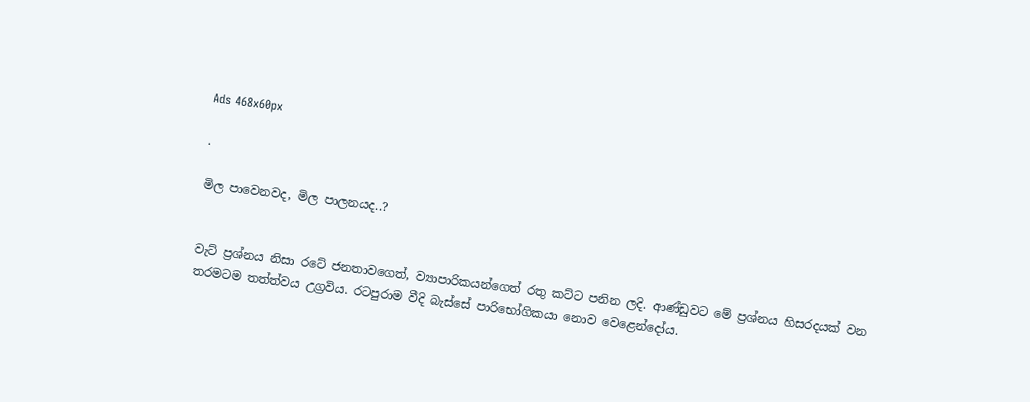Ads 468x60px

.

මිල පාවෙනවද, මිල පාලනයද..?


වැට්‌ ප්‍රශ්නය නිසා රටේ ජනතාවගෙත්, ව්‍යාපාරිකයන්ගෙත් රතු කට්‌ට පනින ලදි. ආණ්‌ඩුවට මේ ප්‍රශ්නය හිසරදයක්‌ වන තරමටම තත්ත්වය උග්‍රවිය. රටපුරාම වීදි බැස්‌සේ පාරිභෝගිකයා නොව වෙළෙන්දෝය.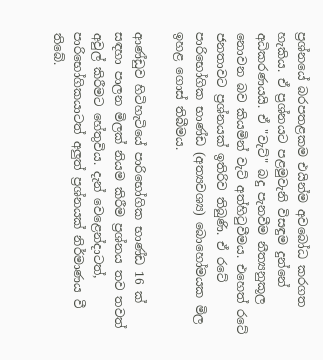ප්‍රශ්නයේ බරපතළකම එයින්ම අවබෝධ කරගත හැකිය. ඒ ප්‍රශ්නයට පළමුවැනි විසඳුම දුන්නේ අධිකරණයයි. ඒ "වැට්‌" බදු පැනවීම නීත්‍යනුකූල නොවන බව කියමින් වැට්‌ අත්හිටුවීමය. එහෙත් රටේ
ජනතාවට ප්‍රශ්නයක්‌ ඉතිරිව තිබුණි. ඒ රටේ පාරිභෝගික භාණ්‌ඩ (අත්‍යවශ්‍ය) බොහෝමයක මිල ඉහළ ගොස්‌ තිබීමය.

ආණ්‌ඩුව හිටිහැටියේ පාරිභෝගික භාණ්‌ඩ 16 ක්‌ සඳහා පාලන මිලක්‌ නියම කිරීම ප්‍රශ්නය තව තවත් අවුල් කිරීමට හේතුවිය. දැන් වෙළෙන්දාටත්, පාරිභෝගිකයාටත් අලුත් ප්‍රශ්නයක්‌ නිර්මාණය වී තිබේ.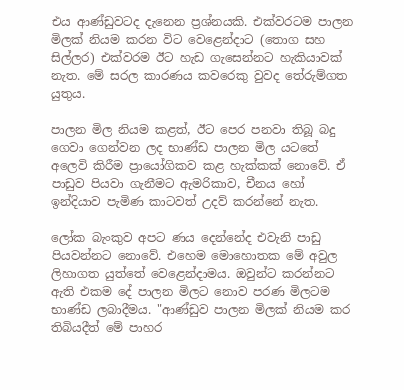එය ආණ්‌ඩුවටද දැනෙන ප්‍රශ්නයකි. එක්‌වරටම පාලන මිලක්‌ නියම කරන විට වෙළෙන්දාට (තොග සහ සිල්ලර) එක්‌වරම ඊට හැඩ ගැසෙන්නට හැකියාවක්‌ නැත. මේ සරල කාරණය කවරෙකු වුවද තේරුම්ගත යුතුය.

පාලන මිල නියම කළත්, ඊට පෙර පනවා තිබූ බදු ගෙවා ගෙන්වන ලද භාණ්‌ඩ පාලන මිල යටතේ අලෙවි කිරීම ප්‍රායෝගිකව කළ හැක්‌කක්‌ නොවේ. ඒ පාඩුව පියවා ගැනීමට ඇමරිකාව, චීනය හෝ ඉන්දියාව පැමිණ කාටවත් උදව් කරන්නේ නැත.

ලෝක බැංකුව අපට ණය දෙන්නේද එවැනි පාඩු පියවන්නට නොවේ. එහෙම මොහොතක මේ අවුල ලිහාගත යුත්තේ වෙළෙන්දාමය. ඔවුන්ට කරන්නට ඇති එකම දේ පාලන මිලට නොව පරණ මිලටම භාණ්‌ඩ ලබාදීමය. "ආණ්‌ඩුව පාලන මිලක්‌ නියම කර තිබියදීත් මේ පාහර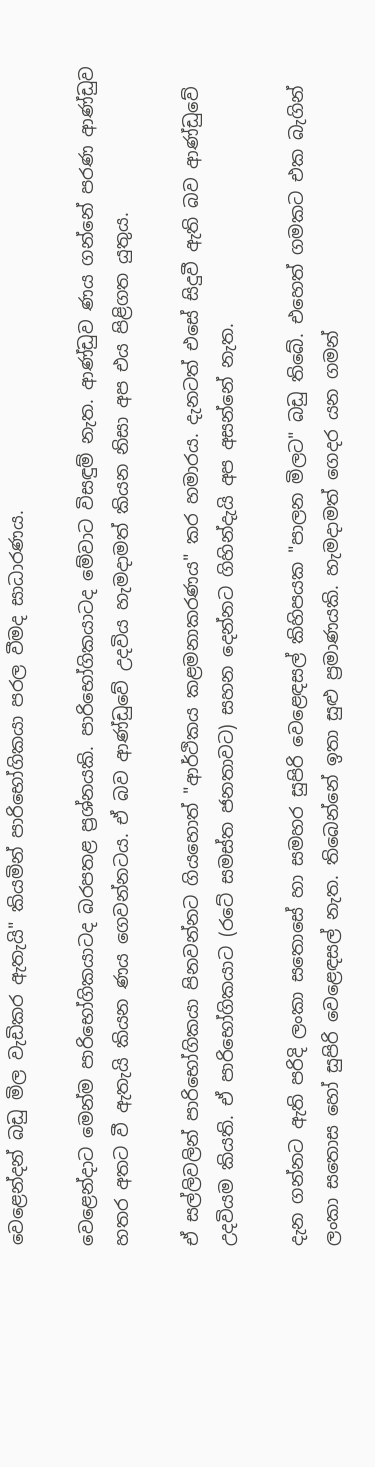වෙළෙන්දන් බඩු මිල වැඩිකර ඇතැයි" කියමින් පාරිභෝගිකයා පරල වීමද සාධාරණය.

වෙළෙන්දාට මෙන්ම පාරිභෝගිකයාටද බරපතළ ප්‍රශ්නයකි. පාරිභෝගිකයාටද මේවාට විසඳුම් නැත. ආණ්‌ඩුව ණය ගන්නේ පරණ ආණ්‌ඩුව හතර අතට වී ඇතැයි කියන ණය ගෙවන්නටය. ඒ බව ආණ්‌ඩුවේ උදවිය හැමදාමත් කියන නිසා අප එය පිළිගත යුතුය.

ඒ සල්ලිවලින් පාරිභෝගිකයා පිනවන්නට ගියහොත් "ආර්ථිකය කළමනාකරණය" කර හමාරය. දැනටත් එසේ සිදුවී ඇති බව ආණ්‌ඩුවේ උදවියම කියති. ඒ පාරිභෝගිකයාට (රටේ සමස්‌ත ජනතාවට) සහන දෙන්නට ගිහින්දැයි අප අසන්නේ නැත.

දැන ගන්නට ඇති පරිදි ලංකා සතොසේ හා සමහර සුපිරි වෙළෙඳසල් කිහිපයක "පාලන මිලට" බඩු තිබේ. එහෙත් ගමකට එක බැගින් ලංකා සතොස හෝ සුපිරි වෙළෙඳසල් නැත. තිබෙන්නේ ඉතා සුළු ප්‍රමාණයකි. හැමදාමත් ගෙදර යන ගමන්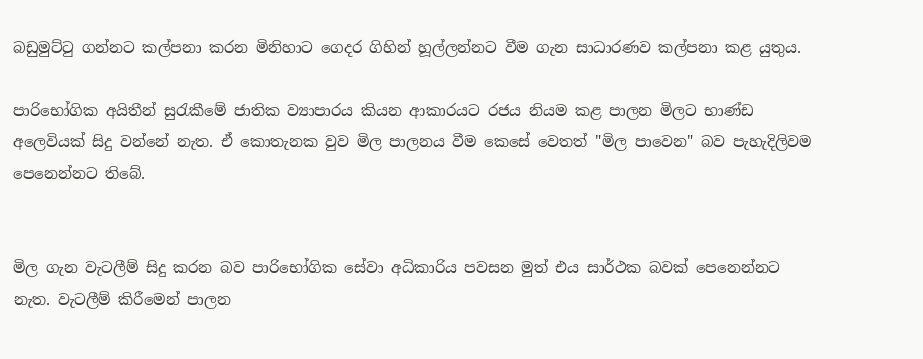බඩුමුට්‌ටු ගන්නට කල්පනා කරන මිනිහාට ගෙදර ගිහින් හූල්ලන්නට වීම ගැන සාධාරණව කල්පනා කළ යුතුය.

පාරිභෝගික අයිතීන් සුරැකීමේ ජාතික ව්‍යාපාරය කියන ආකාරයට රජය නියම කළ පාලන මිලට භාණ්‌ඩ අලෙවියක්‌ සිදු වන්නේ නැත. ඒ කොතැනක වුව මිල පාලනය වීම කෙසේ වෙතත් "මිල පාවෙන" බව පැහැදිලිවම පෙනෙන්නට තිබේ.


මිල ගැන වැටලීම් සිදු කරන බව පාරිභෝගික සේවා අධිකාරිය පවසන මුත් එය සාර්ථක බවක්‌ පෙනෙන්නට නැත. වැටලීම් කිරීමෙන් පාලන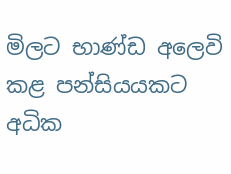මිලට භාණ්‌ඩ අලෙවි කළ පන්සියයකට අධික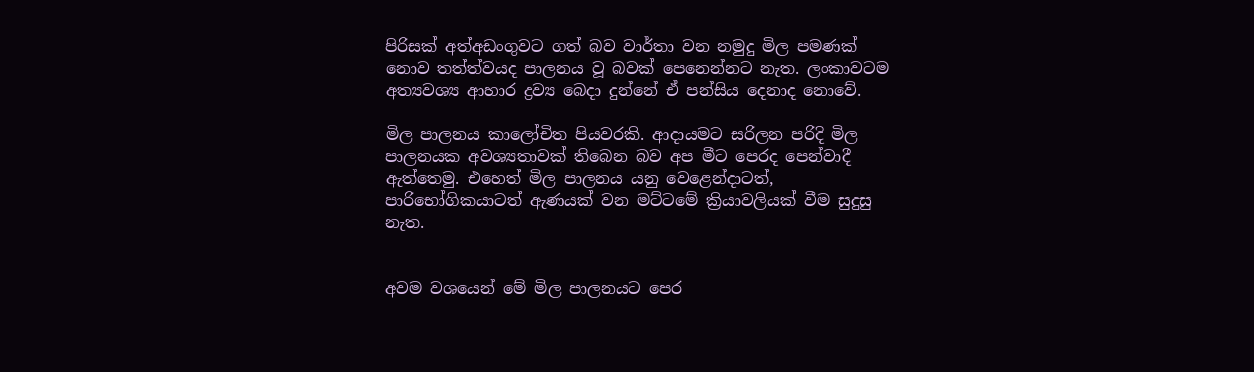පිරිසක්‌ අත්අඩංගුවට ගත් බව වාර්තා වන නමුදු මිල පමණක්‌ නොව තත්ත්වයද පාලනය වූ බවක්‌ පෙනෙන්නට නැත. ලංකාවටම අත්‍යවශ්‍ය ආහාර ද්‍රව්‍ය බෙදා දුන්නේ ඒ පන්සිය දෙනාද නොවේ.

මිල පාලනය කාලෝචිත පියවරකි. ආදායමට සරිලන පරිදි මිල පාලනයක අවශ්‍යතාවක්‌ තිබෙන බව අප මීට පෙරද පෙන්වාදී ඇත්තෙමු. එහෙත් මිල පාලනය යනු වෙළෙන්දාටත්, පාරිභෝගිකයාටත් ඇණයක්‌ වන මට්‌ටමේ ක්‍රියාවලියක්‌ වීම සුදුසු නැත.


අවම වශයෙන් මේ මිල පාලනයට පෙර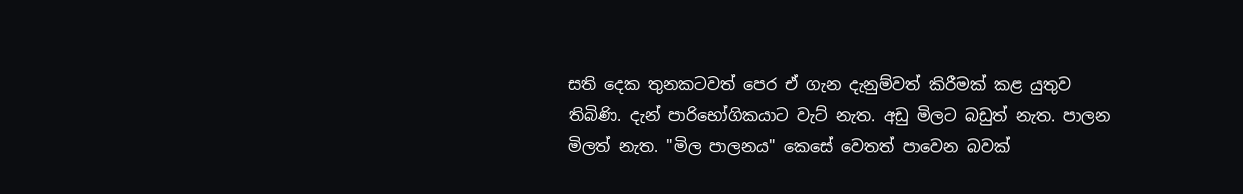සති දෙක තුනකටවත් පෙර ඒ ගැන දැනුම්වත් කිරීමක්‌ කළ යුතුව තිබිණි. දැන් පාරිභෝගිකයාට වැට්‌ නැත. අඩු මිලට බඩුත් නැත. පාලන මිලත් නැත. "මිල පාලනය" කෙසේ වෙතත් පාවෙන බවක්‌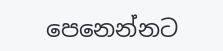පෙනෙන්නට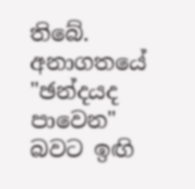තිබේ. අනාගතයේ "ඡන්දයද පාවෙන" බවට ඉඟි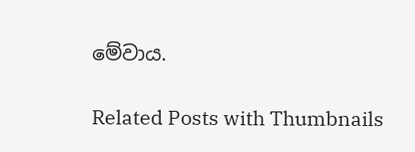මේවාය.

Related Posts with Thumbnails